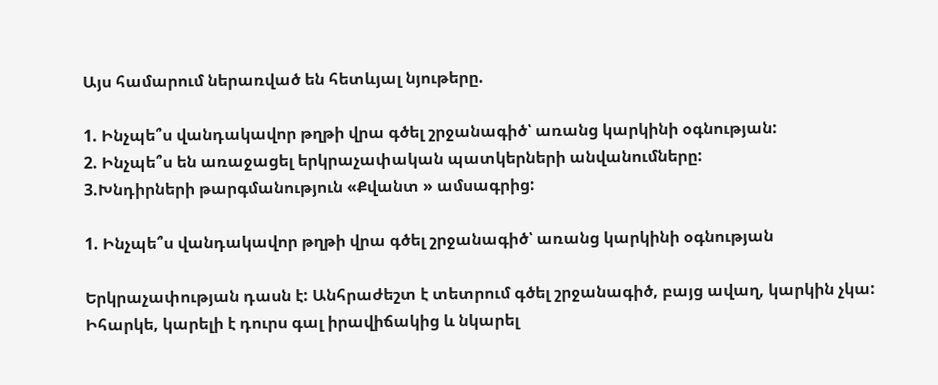Այս համարում ներառված են հետևյալ նյութերը.

1. Ինչպե՞ս վանդակավոր թղթի վրա գծել շրջանագիծ՝ առանց կարկինի օգնության:
2. Ինչպե՞ս են առաջացել երկրաչափական պատկերների անվանումները:
3.Խնդիրների թարգմանություն «Քվանտ » ամսագրից:

1. Ինչպե՞ս վանդակավոր թղթի վրա գծել շրջանագիծ՝ առանց կարկինի օգնության

Երկրաչափության դասն է: Անհրաժեշտ է տետրում գծել շրջանագիծ, բայց ավաղ, կարկին չկա: Իհարկե, կարելի է դուրս գալ իրավիճակից և նկարել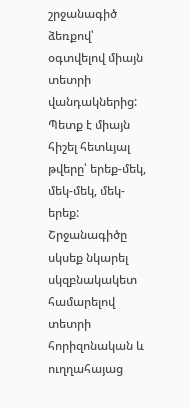շրջանագիծ ձեռքով՝ օգտվելով միայն տետրի վանդակներից: Պետք է միայն հիշել հետևյալ թվերը՝ երեք-մեկ, մեկ-մեկ, մեկ-երեք: Շրջանագիծը սկսեք նկարել սկզբնակակետ համարելով տետրի հորիզոնական և ուղղահայաց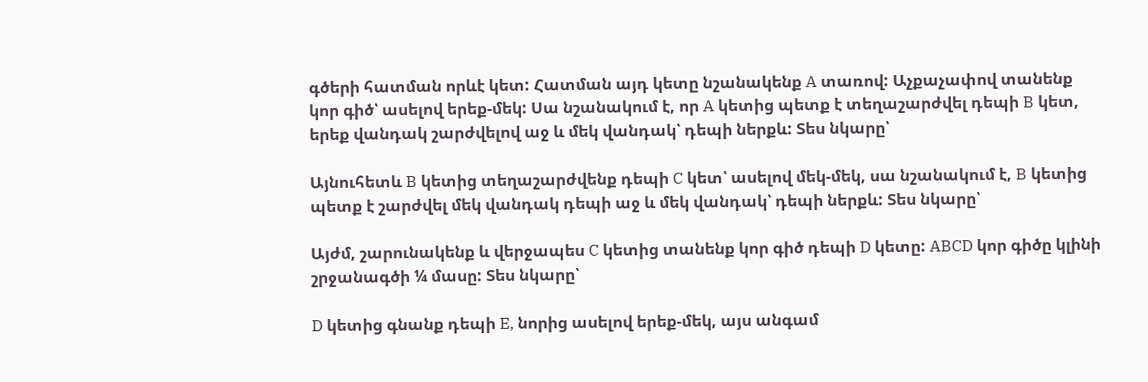գծերի հատման որևէ կետ: Հատման այդ կետը նշանակենք A տառով: Աչքաչափով տանենք կոր գիծ՝ ասելով երեք-մեկ: Սա նշանակում է, որ A կետից պետք է տեղաշարժվել դեպի B կետ, երեք վանդակ շարժվելով աջ և մեկ վանդակ՝ դեպի ներքև: Տես նկարը՝

Այնուհետև B կետից տեղաշարժվենք դեպի C կետ՝ ասելով մեկ-մեկ, սա նշանակում է, B կետից պետք է շարժվել մեկ վանդակ դեպի աջ և մեկ վանդակ՝ դեպի ներքև: Տես նկարը՝

Այժմ, շարունակենք և վերջապես C կետից տանենք կոր գիծ դեպի D կետը: ABCD կոր գիծը կլինի շրջանագծի ¼ մասը: Տես նկարը՝

D կետից գնանք դեպի E, նորից ասելով երեք-մեկ, այս անգամ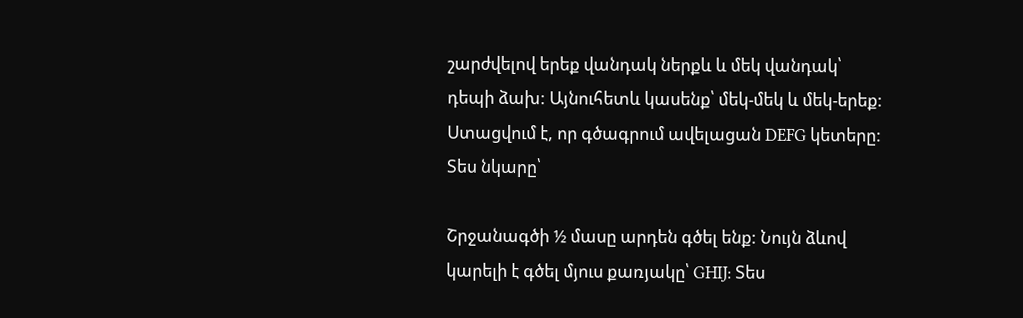շարժվելով երեք վանդակ ներքև և մեկ վանդակ՝ դեպի ձախ: Այնուհետև կասենք՝ մեկ-մեկ և մեկ-երեք: Ստացվում է, որ գծագրում ավելացան DEFG կետերը: Տես նկարը՝

Շրջանագծի ½ մասը արդեն գծել ենք: Նույն ձևով կարելի է գծել մյուս քառյակը՝ GHIJ: Տես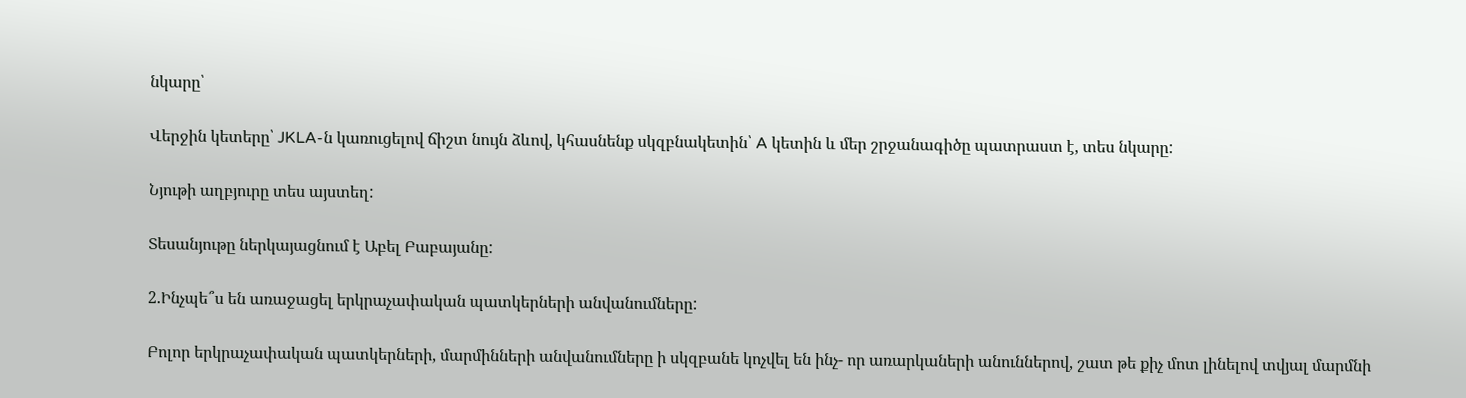նկարը՝

Վերջին կետերը՝ JKLA-ն կառուցելով ճիշտ նույն ձևով, կհասնենք սկզբնակետին՝ A կետին և մեր շրջանագիծը պատրաստ է, տես նկարը:

Նյութի աղբյուրը տես այստեղ:

Տեսանյութը ներկայացնում է Աբել Բաբայանը:

2.Ինչպե՞ս են առաջացել երկրաչափական պատկերների անվանումները:

Բոլոր երկրաչափական պատկերների, մարմինների անվանումները ի սկզբանե կոչվել են ինչ- որ առարկաների անուններով, շատ թե քիչ մոտ լինելով տվյալ մարմնի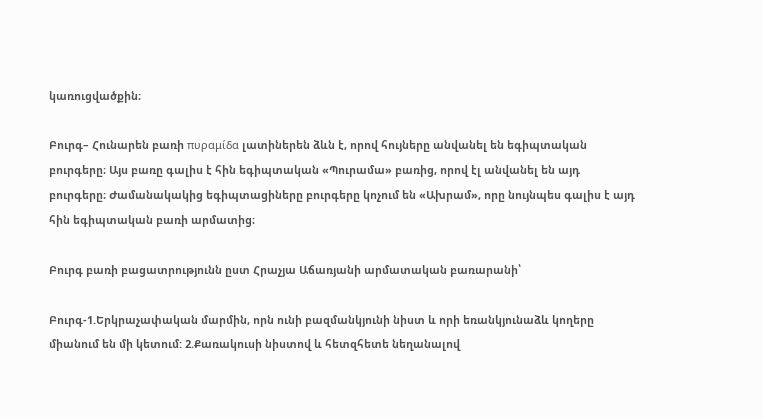կառուցվածքին։

Բուրգ– Հունարեն բառի πυραμίδα լատիներեն ձևն է, որով հույները անվանել են եգիպտական բուրգերը։ Այս բառը գալիս է հին եգիպտական «Պուրամա» բառից, որով էլ անվանել են այդ բուրգերը։ Ժամանակակից եգիպտացիները բուրգերը կոչում են «Ախրամ», որը նույնպես գալիս է այդ հին եգիպտական բառի արմատից։

Բուրգ բառի բացատրությունն ըստ Հրաչյա Աճառյանի արմատական բառարանի՝

Բուրգ-1.Երկրաչափական մարմին, որն ունի բազմանկյունի նիստ և որի եռանկյունաձև կողերը միանում են մի կետում: 2.Քառակուսի նիստով և հետզհետե նեղանալով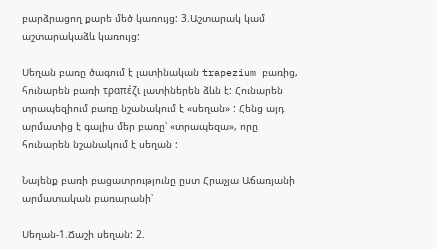բարձրացող քարե մեծ կառույց: 3.Աշտարակ կամ աշտարակաձև կառույց:

Սեղան բառը ծագում է լատինական trapezium բառից, հունարեն բառի τραπέζι լատիներեն ձևն է: Հունարեն տրապեզիում բառը նշանակում է «սեղան» : Հենց այդ արմատից է գալիս մեր բառը՝ «տրապեզա», որը հունարեն նշանակում է սեղան :

Նայենք բառի բացատրությունը ըստ Հրաչյա Աճառյանի արմատական բառարանի՝

Սեղան-1.Ճաշի սեղան: 2.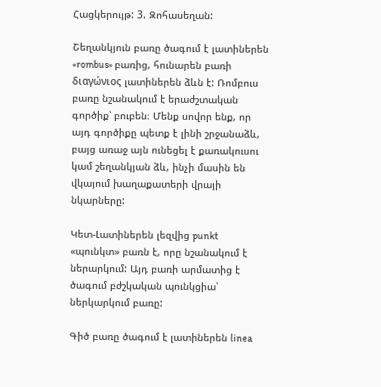Հացկերույթ: 3. Զոհասեղան:

Շեղանկյուն բառը ծագում է լատիներեն «rombus» բառից, հունարեն բառի διαγώνιος լատիներեն ձևն է: Ռոմբուս բառը նշանակում է երաժշտական գործիք՝ բուբեն։ Մենք սովոր ենք, որ այդ գործիքը պետք է լինի շրջանաձև, բայց առաջ այն ունեցել է քառակուսու կամ շեղանկյան ձև, ինչի մասին են վկայում խաղաքատերի վրայի նկարները:

Կետ-Լատիներեն լեզվից punkt «պունկտ» բառն է, որը նշանակում է ներարկում: Այդ բառի արմատից է ծագում բժշկական պունկցիա՝ ներկարկում բառը:

Գիծ բառը ծագում է լատիներեն linea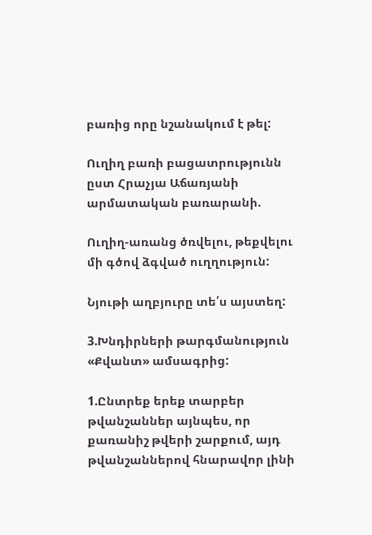բառից որը նշանակում է թել:

Ուղիղ բառի բացատրությունն ըստ Հրաչյա Աճառյանի արմատական բառարանի.

Ուղիղ-առանց ծռվելու, թեքվելու մի գծով ձգված ուղղություն:

Նյութի աղբյուրը տե՛ս այստեղ:

3.Խնդիրների թարգմանություն «Քվանտ» ամսագրից:

1.Ընտրեք երեք տարբեր թվանշաններ այնպես, որ քառանիշ թվերի շարքում, այդ թվանշաններով հնարավոր լինի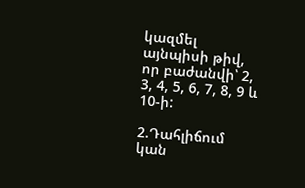կազմել այնպիսի թիվ, որ բաժանվի՝ 2, 3, 4, 5, 6, 7, 8, 9 և 10-ի:

2.Դահլիճում կան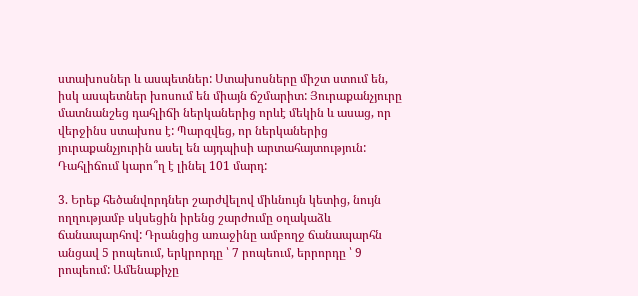ստախոսներ և ասպետներ: Ստախոսները միշտ ստում են, իսկ ասպետներ խոսում են միայն ճշմարիտ: Յուրաքանչյուրը մատնանշեց դահլիճի ներկաներից որևէ մեկին և ասաց, որ վերջինս ստախոս է: Պարզվեց, որ ներկաներից յուրաքանչյուրին ասել են այդպիսի արտահայտություն: Դահլիճում կարո՞ղ է լինել 101 մարդ:

3. Երեք հեծանվորդներ շարժվելով միևնույն կետից, նույն ողղությամբ սկսեցին իրենց շարժումը օղակաձև ճանապարհով: Դրանցից առաջինը ամբողջ ճանապարհն անցավ 5 րոպեում, երկրորդը ՝ 7 րոպեում, երրորդը ՝ 9 րոպեում: Ամենաքիչը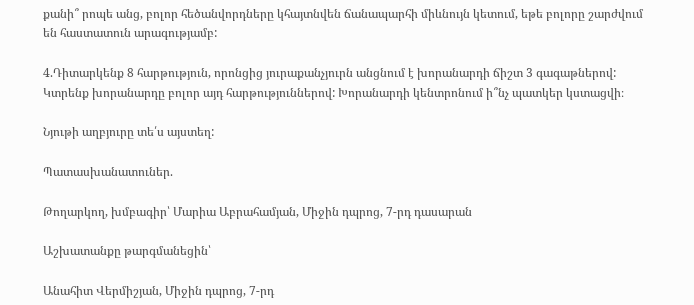քանի՞ րոպե անց, բոլոր հեծանվորդները կհայտնվեն ճանապարհի միևնույն կետում, եթե բոլորը շարժվում են հաստատուն արագությամբ:

4.Դիտարկենք 8 հարթություն, որոնցից յուրաքանչյուրն անցնում է խորանարդի ճիշտ 3 գագաթներով: Կտրենք խորանարդը բոլոր այդ հարթություններով: Խորանարդի կենտրոնում ի՞նչ պատկեր կստացվի։

Նյութի աղբյուրը տե՛ս այստեղ:

Պատասխանատուներ.

Թողարկող, խմբագիր՝ Մարիա Աբրահամյան, Միջին դպրոց, 7-րդ դասարան

Աշխատանքը թարգմանեցին՝

Անահիտ Վերմիշյան, Միջին դպրոց, 7-րդ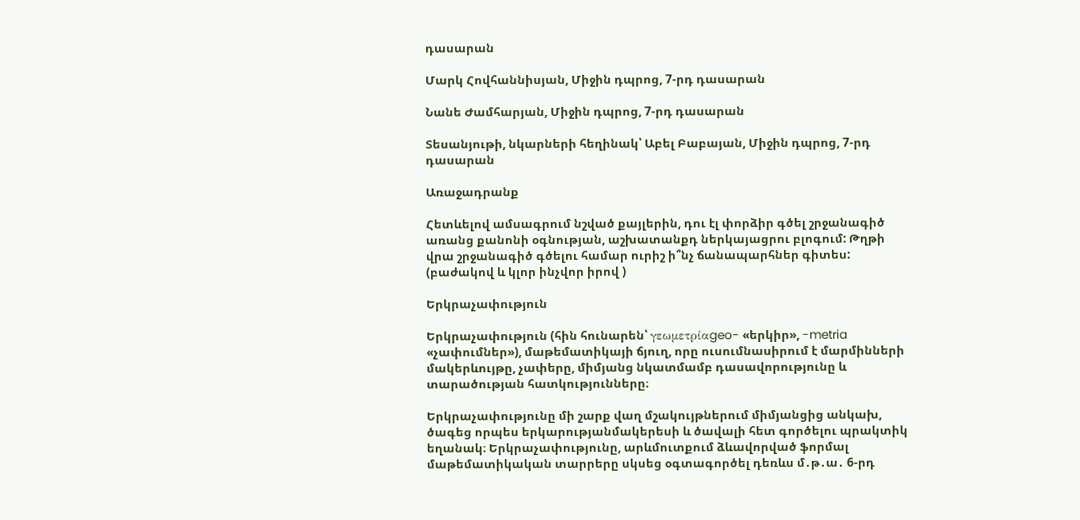դասարան

Մարկ Հովհաննիսյան, Միջին դպրոց, 7-րդ դասարան

Նանե Ժամհարյան, Միջին դպրոց, 7-րդ դասարան

Տեսանյութի, նկարների հեղինակ՝ Աբել Բաբայան, Միջին դպրոց, 7-րդ դասարան

Առաջադրանք

Հետևելով ամսագրում նշված քայլերին, դու էլ փորձիր գծել շրջանագիծ առանց քանոնի օգնության, աշխատանքդ ներկայացրու բլոգում: Թղթի վրա շրջանագիծ գծելու համար ուրիշ ի՞նչ ճանապարհներ գիտես: (բաժակով և կլոր ինչվոր իրով )

Երկրաչափություն

Երկրաչափություն (հին հունարեն՝ γεωμετρίαgeo- «երկիր», -metria «չափումներ»), մաթեմատիկայի ճյուղ, որը ուսումնասիրում է մարմինների մակերևույթը, չափերը, միմյանց նկատմամբ դասավորությունը և տարածության հատկությունները։

Երկրաչափությունը մի շարք վաղ մշակույթներում միմյանցից անկախ, ծագեց որպես երկարությանմակերեսի և ծավալի հետ գործելու պրակտիկ եղանակ։ Երկրաչափությունը, արևմուտքում ձևավորված ֆորմալ մաթեմատիկական տարրերը սկսեց օգտագործել դեռևս մ․թ․ա․ 6-րդ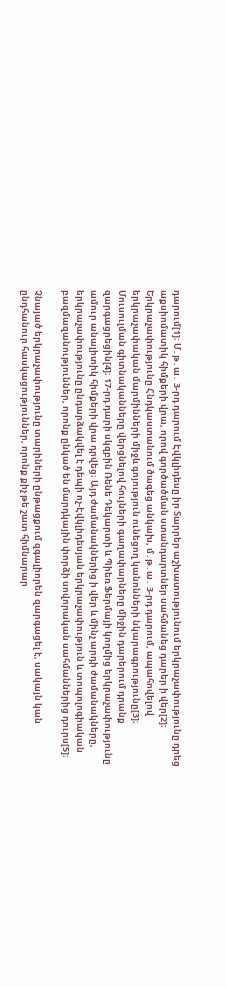դարում[1]։ Մ․թ․ա․ 3-րդ դարում Էվկլիդեսը իր Տարրեր աշխատությունում երկրաչափությունը դրեց աքսիոմատիկ հիմքերի վրա, որով գործածման ստանդարտներ սահմանեց դարեր ի վեր[2]։ Երկրաչափությունը Հնդկաստանում ծագեց անկախ, մ․թ․ա․ 3-րդ դարում, ապահովելով երկրաչափական մարմինների միջև գոյություն ունեցող կանոնների նկարագրությունը[3]։ Մուսուլման գիտնականները վերցնելով հույների գաղափարները միջին դարերում դրանք զարգացրեցին[4]։ 17-րդ դարի սկզբին Ռենե Դեկարտի և Պիեռ Ֆերմայի կողմից երկրաչափությունը ամուր անալիտիկ հիմքերի վրա դրվեց։ Այդ ժամանակներից ի վեր և մինչ արդի ժամանակները, երկրաչափությունը ընդարձակվել է դեպի ոչ-Էվկլիդեսյան երկրաչափություն և տոպոլոգիական բազմազանություններ, որոնք ընկած են մարդկային փորձի սովորական սահմաններից դուրս[5]։

Չնայած երկրաչափությունը տարիների ընթացքում զգալիորեն զարգացել է, սակայն կան ընդհանուր հասկացություններ, որոնք քիչ թե շատ հիմնարար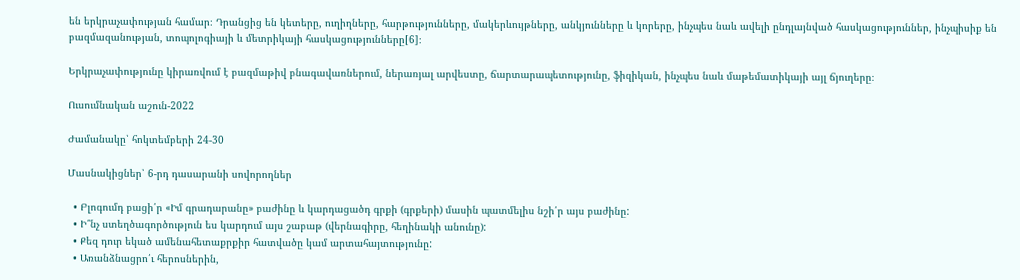են երկրաչափության համար։ Դրանցից են կետերը, ուղիղները, հարթությունները, մակերևույթները, անկյունները և կորերը, ինչպես նաև ավելի ընդլայնված հասկացություններ, ինչպիսիք են բազմազանության, տոպոլոգիայի և մետրիկայի հասկացությունները[6]։

Երկրաչափությունը կիրառվում է բազմաթիվ բնագավառներում, ներառյալ արվեստը, ճարտարապետությունը, ֆիզիկան, ինչպես նաև մաթեմատիկայի այլ ճյուղերը։

Ուսումնական աշուն-2022

Ժամանակը՝ հոկտեմբերի 24-30

Մասնակիցներ՝ 6-րդ դասարանի սովորողներ

  • Բլոգումդ բացի՛ր «Իմ գրադարանը» բաժինը և կարդացածդ գրքի (գրքերի) մասին պատմելիս նշի՛ր այս բաժինը:
  • Ի՞նչ ստեղծագործություն ես կարդում այս շաբաթ (վերնագիրը, հեղինակի անունը):
  • Քեզ դուր եկած ամենահետաքրքիր հատվածը կամ արտահայտությունը:
  • Առանձնացրո՛ւ հերոսներին,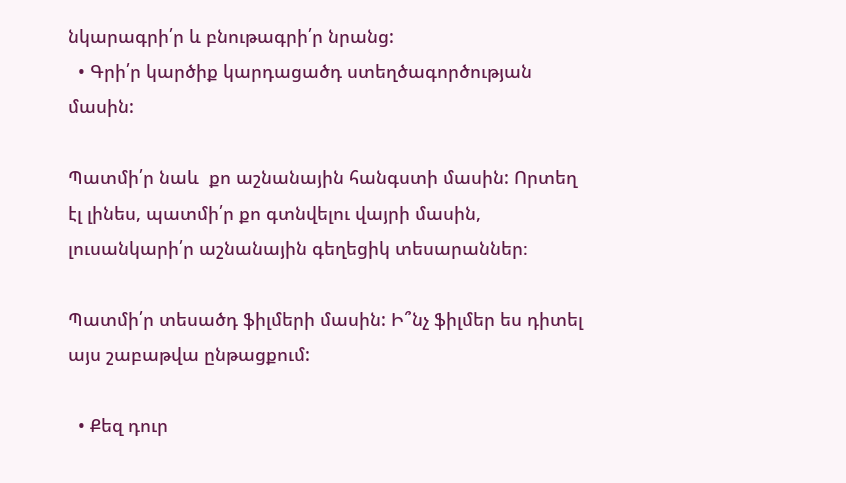նկարագրի՛ր և բնութագրի՛ր նրանց:
  • Գրի՛ր կարծիք կարդացածդ ստեղծագործության մասին:

Պատմի՛ր նաև  քո աշնանային հանգստի մասին: Որտեղ էլ լինես, պատմի՛ր քո գտնվելու վայրի մասին, լուսանկարի՛ր աշնանային գեղեցիկ տեսարաններ։

Պատմի՛ր տեսածդ ֆիլմերի մասին: Ի՞նչ ֆիլմեր ես դիտել այս շաբաթվա ընթացքում:

  • Քեզ դուր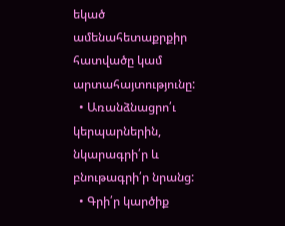եկած ամենահետաքրքիր հատվածը կամ արտահայտությունը:
  • Առանձնացրո՛ւ կերպարներին, նկարագրի՛ր և բնութագրի՛ր նրանց:
  • Գրի՛ր կարծիք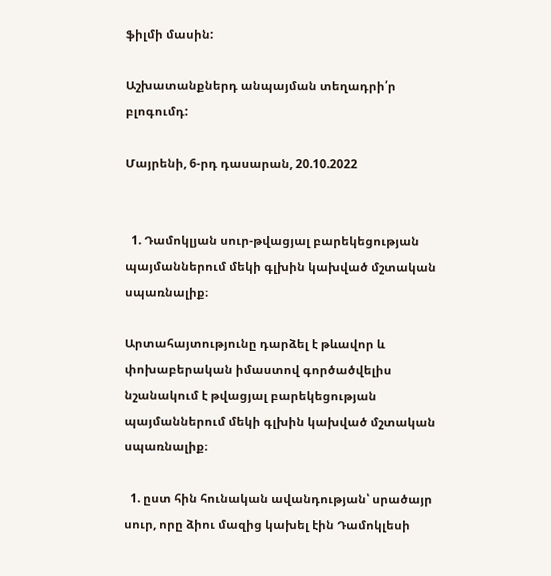ֆիլմի մասին:

Աշխատանքներդ անպայման տեղադրի՛ր բլոգումդ:

Մայրենի, 6-րդ դասարան, 20.10.2022


  1. Դամոկլյան սուր-թվացյալ բարեկեցության պայմաններում մեկի գլխին կախված մշտական սպառնալիք։

Արտահայտությունը դարձել է թևավոր և փոխաբերական իմաստով գործածվելիս նշանակում է թվացյալ բարեկեցության պայմաններում մեկի գլխին կախված մշտական սպառնալիք։

  1. ըստ հին հունական ավանդության՝ սրածայր սուր, որը ձիու մազից կախել էին Դամոկլեսի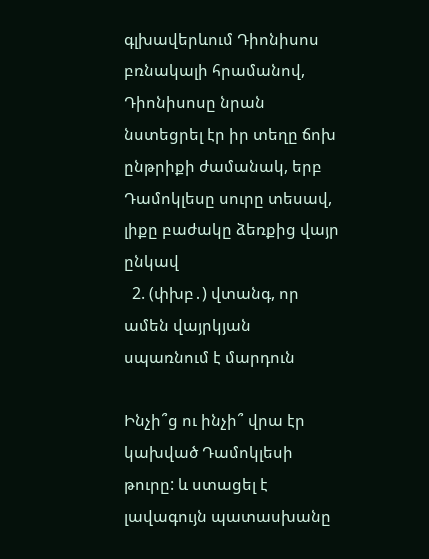գլխավերևում Դիոնիսոս բռնակալի հրամանով, Դիոնիսոսը նրան նստեցրել էր իր տեղը ճոխ ընթրիքի ժամանակ, երբ Դամոկլեսը սուրը տեսավ, լիքը բաժակը ձեռքից վայր ընկավ
  2. (փխբ․) վտանգ, որ ամեն վայրկյան սպառնում է մարդուն

Ինչի՞ց ու ինչի՞ վրա էր կախված Դամոկլեսի թուրը: և ստացել է լավագույն պատասխանը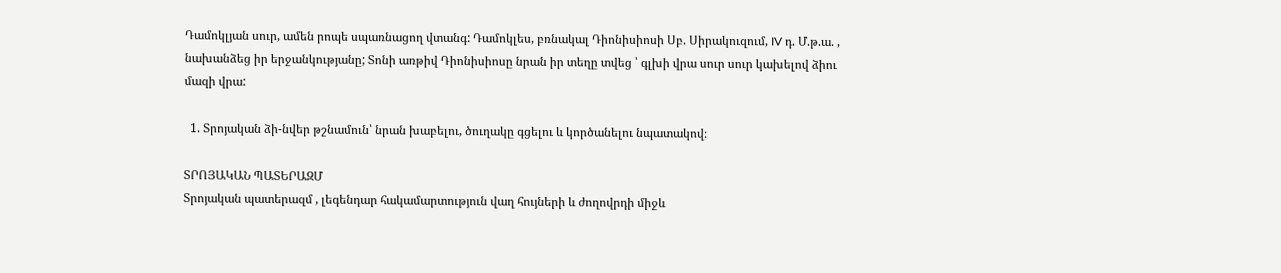Դամոկլյան սուր, ամեն րոպե սպառնացող վտանգ: Դամոկլես, բռնակալ Դիոնիսիոսի Սբ. Սիրակուզում, IV դ. Մ.թ.ա. , նախանձեց իր երջանկությանը; Տոնի առթիվ Դիոնիսիոսը նրան իր տեղը տվեց ՝ գլխի վրա սուր սուր կախելով ձիու մազի վրա:

  1. Տրոյական ձի-նվեր թշնամուն՝ նրան խաբելու, ծուղակը գցելու և կործանելու նպատակով։

ՏՐՈՅԱԿԱՆ ՊԱՏԵՐԱԶՄ
Տրոյական պատերազմ , լեգենդար հակամարտություն վաղ հույների և ժողովրդի միջև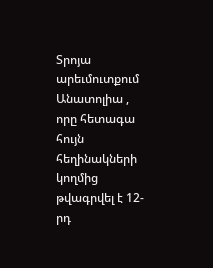Տրոյա արեւմուտքում Անատոլիա , որը հետագա հույն հեղինակների կողմից թվագրվել է 12-րդ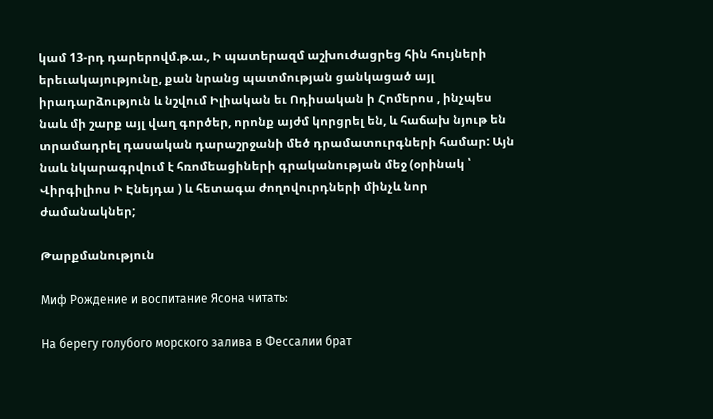կամ 13-րդ դարերովմ.թ.ա., Ի պատերազմ աշխուժացրեց հին հույների երեւակայությունը, քան նրանց պատմության ցանկացած այլ իրադարձություն և նշվում Իլիական եւ Ոդիսական ի Հոմերոս , ինչպես նաև մի շարք այլ վաղ գործեր, որոնք այժմ կորցրել են, և հաճախ նյութ են տրամադրել դասական դարաշրջանի մեծ դրամատուրգների համար: Այն նաև նկարագրվում է հռոմեացիների գրականության մեջ (օրինակ ՝ Վիրգիլիոս Ի Էնեյդա ) և հետագա ժողովուրդների մինչև նոր ժամանակներ;

Թարքմանություն

Миф Рождение и воспитание Ясона читать:

На берегу голубого морского залива в Фессалии брат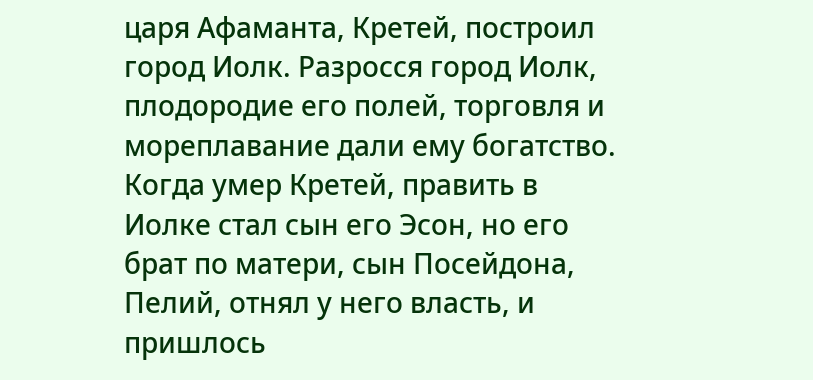царя Афаманта, Кретей, построил город Иолк. Разросся город Иолк, плодородие его полей, торговля и мореплавание дали ему богатство. Когда умер Кретей, править в Иолке стал сын его Эсон, но его брат по матери, сын Посейдона, Пелий, отнял у него власть, и пришлось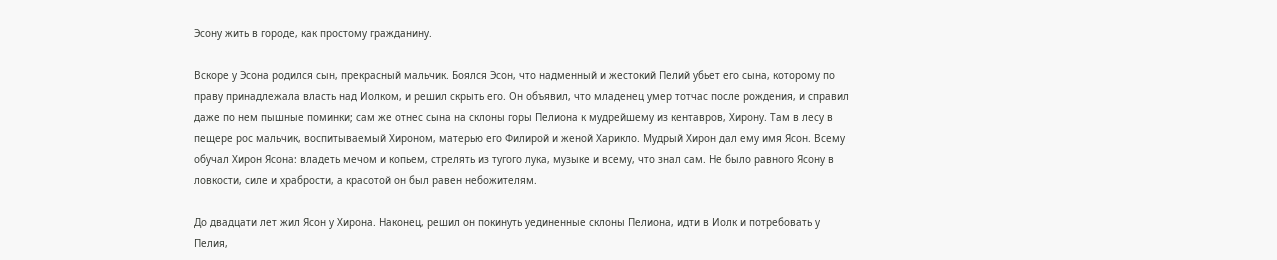Эсону жить в городе, как простому гражданину.

Вскоре у Эсона родился сын, прекрасный мальчик. Боялся Эсон, что надменный и жестокий Пелий убьет его сына, которому по праву принадлежала власть над Иолком, и решил скрыть его. Он объявил, что младенец умер тотчас после рождения, и справил даже по нем пышные поминки; сам же отнес сына на склоны горы Пелиона к мудрейшему из кентавров, Хирону. Там в лесу в пещере рос мальчик, воспитываемый Хироном, матерью его Филирой и женой Харикло. Мудрый Хирон дал ему имя Ясон. Всему обучал Хирон Ясона: владеть мечом и копьем, стрелять из тугого лука, музыке и всему, что знал сам. Не было равного Ясону в ловкости, силе и храбрости, а красотой он был равен небожителям.

До двадцати лет жил Ясон у Хирона. Наконец, решил он покинуть уединенные склоны Пелиона, идти в Иолк и потребовать у Пелия,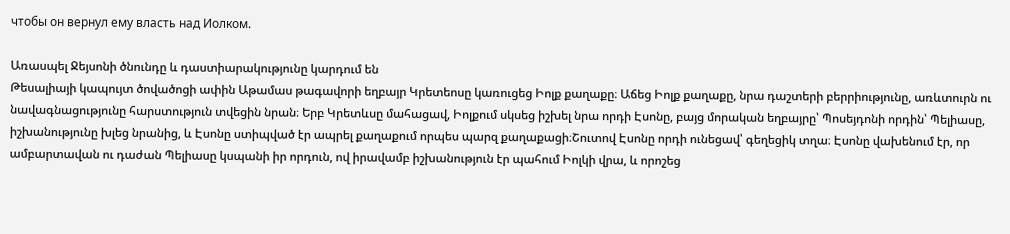чтобы он вернул ему власть над Иолком.

Առասպել Ջեյսոնի ծնունդը և դաստիարակությունը կարդում են
Թեսալիայի կապույտ ծովածոցի ափին Աթամաս թագավորի եղբայր Կրետեոսը կառուցեց Իոլք քաղաքը։ Աճեց Իոլք քաղաքը, նրա դաշտերի բերրիությունը, առևտուրն ու նավագնացությունը հարստություն տվեցին նրան։ Երբ Կրետևսը մահացավ, Իոլքում սկսեց իշխել նրա որդի Էսոնը, բայց մորական եղբայրը՝ Պոսեյդոնի որդին՝ Պելիասը, իշխանությունը խլեց նրանից, և Էսոնը ստիպված էր ապրել քաղաքում որպես պարզ քաղաքացի։Շուտով Էսոնը որդի ունեցավ՝ գեղեցիկ տղա։ Էսոնը վախենում էր, որ ամբարտավան ու դաժան Պելիասը կսպանի իր որդուն, ով իրավամբ իշխանություն էր պահում Իոլկի վրա, և որոշեց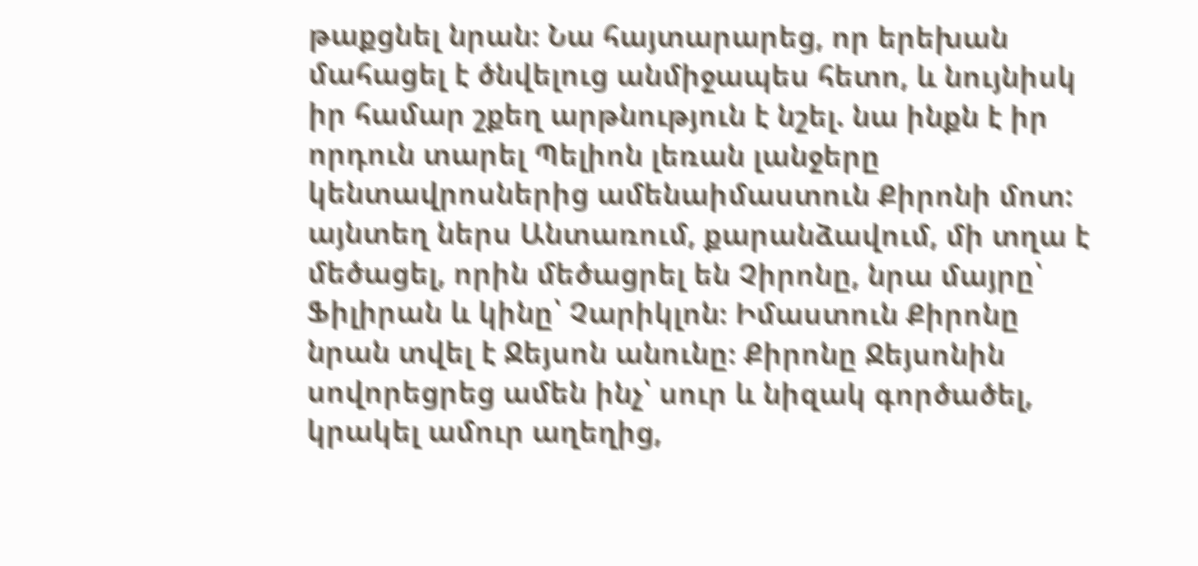թաքցնել նրան։ Նա հայտարարեց, որ երեխան մահացել է ծնվելուց անմիջապես հետո, և նույնիսկ իր համար շքեղ արթնություն է նշել. նա ինքն է իր որդուն տարել Պելիոն լեռան լանջերը կենտավրոսներից ամենաիմաստուն Քիրոնի մոտ: այնտեղ ներս Անտառում, քարանձավում, մի տղա է մեծացել, որին մեծացրել են Չիրոնը, նրա մայրը՝ Ֆիլիրան և կինը՝ Չարիկլոն։ Իմաստուն Քիրոնը նրան տվել է Ջեյսոն անունը։ Քիրոնը Ջեյսոնին սովորեցրեց ամեն ինչ՝ սուր և նիզակ գործածել, կրակել ամուր աղեղից,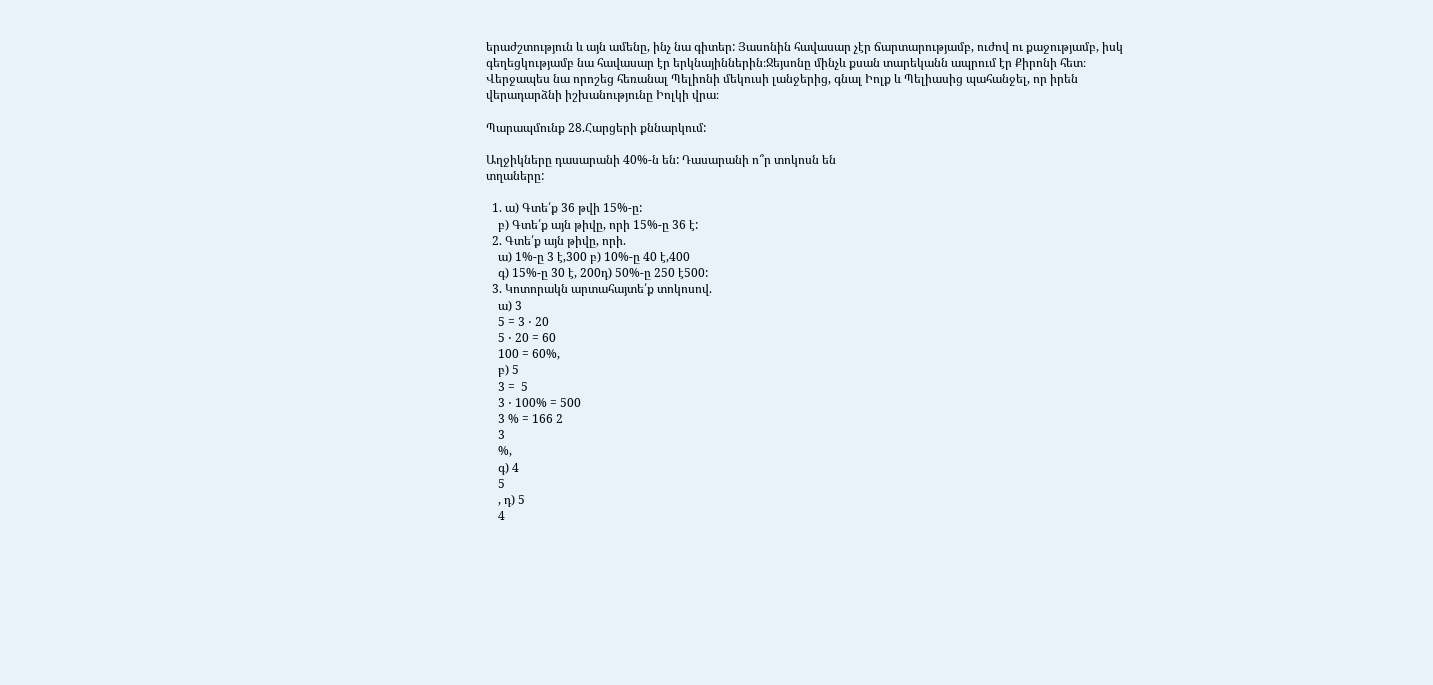երաժշտություն և այն ամենը, ինչ նա գիտեր: Յասոնին հավասար չէր ճարտարությամբ, ուժով ու քաջությամբ, իսկ գեղեցկությամբ նա հավասար էր երկնայիններին։Ջեյսոնը մինչև քսան տարեկանն ապրում էր Քիրոնի հետ։ Վերջապես նա որոշեց հեռանալ Պելիոնի մեկուսի լանջերից, գնալ Իոլք և Պելիասից պահանջել, որ իրեն վերադարձնի իշխանությունը Իոլկի վրա։

Պարապմունք 28.Հարցերի քննարկում:

Աղջիկները դասարանի 40%-ն են: Դասարանի ո՞ր տոկոսն են
տղաները:

  1. ա) Գտե՛ք 36 թվի 15%-ը:
    բ) Գտե՛ք այն թիվը, որի 15%-ը 36 է:
  2. Գտե՛ք այն թիվը, որի.
    ա) 1%-ը 3 է,300 բ) 10%-ը 40 է,400
    գ) 15%-ը 30 է, 200դ) 50%-ը 250 է500:
  3. Կոտորակն արտահայտե՛ք տոկոսով.
    ա) 3
    5 = 3 ⋅ 20
    5 ⋅ 20 = 60
    100 = 60%,
    բ) 5
    3 =  5
    3 ⋅ 100% = 500
    3 % = 166 2
    3
    %,
    գ) 4
    5
    , դ) 5
    4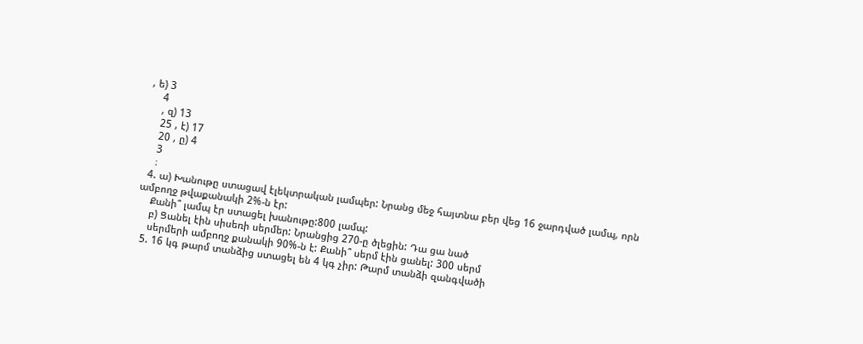, ե) 3
    4
    , զ) 13
    25 , է) 17
    20 , ը) 4
    3
    ։
  4. ա) Խանութը ստացավ էլեկտրական լամպեր: Նրանց մեջ հայտնա բեր վեց 16 ջարդված լամպ, որն ամբողջ թվաքանակի 2%-ն էր:
    Քանի՞ լամպ էր ստացել խանութը:800 լամպ:
    բ) Ցանել էին սիսեռի սերմեր: Նրանցից 270-ը ծլեցին: Դա ցա նած
    սերմերի ամբողջ քանակի 90%-ն է: Քանի՞ սերմ էին ցանել: 300 սերմ
  5. 16 կգ թարմ տանձից ստացել են 4 կգ չիր: Թարմ տանձի զանգվածի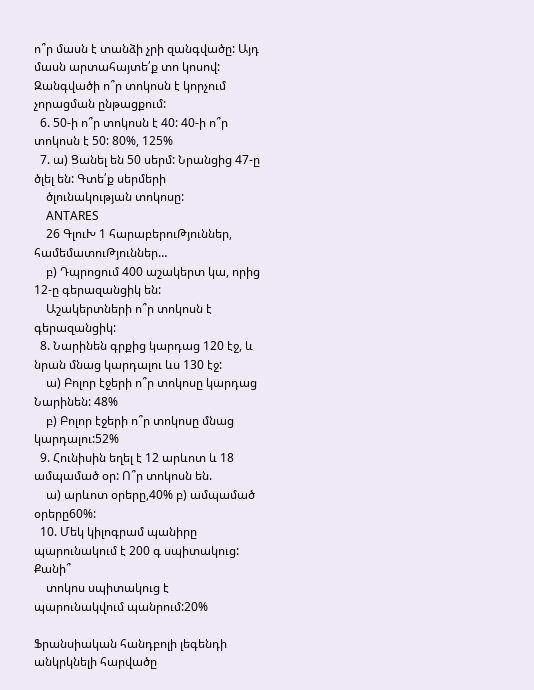ո՞ր մասն է տանձի չրի զանգվածը: Այդ մասն արտահայտե՛ք տո կոսով: Զանգվածի ո՞ր տոկոսն է կորչում չորացման ընթացքում:
  6. 50-ի ո՞ր տոկոսն է 40: 40-ի ո՞ր տոկոսն է 50: 80%, 125%
  7. ա) Ցանել են 50 սերմ: Նրանցից 47-ը ծլել են: Գտե՛ք սերմերի
    ծլունակության տոկոսը:
    ANTARES
    26 ԳլուԽ 1 հարաբերուԹյուններ, համեմատուԹյուններ…
    բ) Դպրոցում 400 աշակերտ կա, որից 12-ը գերազանցիկ են:
    Աշակերտների ո՞ր տոկոսն է գերազանցիկ:
  8. Նարինեն գրքից կարդաց 120 էջ, և նրան մնաց կարդալու ևս 130 էջ:
    ա) Բոլոր էջերի ո՞ր տոկոսը կարդաց Նարինեն: 48%
    բ) Բոլոր էջերի ո՞ր տոկոսը մնաց կարդալու:52%
  9. Հունիսին եղել է 12 արևոտ և 18 ամպամած օր: Ո՞ր տոկոսն են.
    ա) արևոտ օրերը,40% բ) ամպամած օրերը60%:
  10. Մեկ կիլոգրամ պանիրը պարունակում է 200 գ սպիտակուց: Քանի՞
    տոկոս սպիտակուց է պարունակվում պանրում:20%

Ֆրանսիական հանդբոլի լեգենդի անկրկնելի հարվածը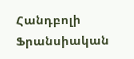Հանդբոլի Ֆրանսիական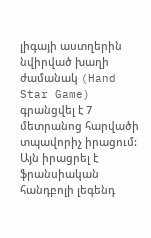լիգայի աստղերին նվիրված խաղի ժամանակ (Hand Star Game) գրանցվել է 7 մետրանոց հարվածի տպավորիչ իրացում: Այն իրացրել է ֆրանսիական հանդբոլի լեգենդ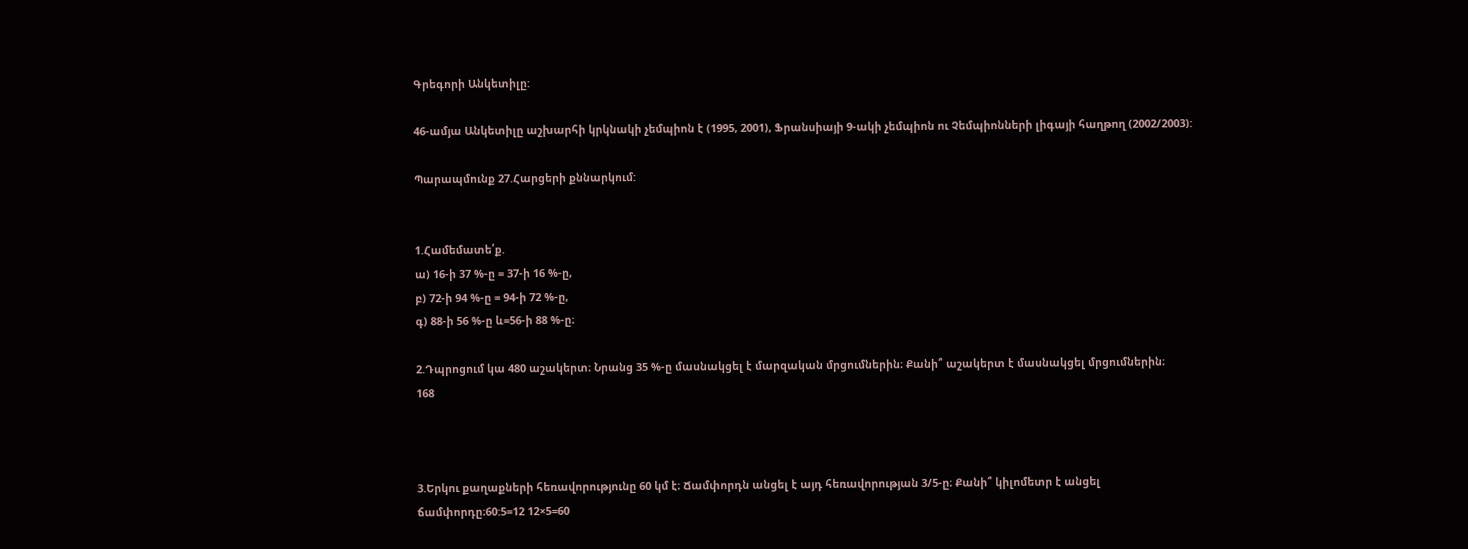Գրեգորի Անկետիլը:

46-ամյա Անկետիլը աշխարհի կրկնակի չեմպիոն է (1995, 2001), Ֆրանսիայի 9-ակի չեմպիոն ու Չեմպիոնների լիգայի հաղթող (2002/2003):

Պարապմունք 27.Հարցերի քննարկում:


1.Համեմատե՛ք.
ա) 16-ի 37 %-ը = 37-ի 16 %-ը,
բ) 72-ի 94 %-ը = 94-ի 72 %-ը,
գ) 88-ի 56 %-ը և=56-ի 88 %-ը։

2.Դպրոցում կա 480 աշակերտ։ Նրանց 35 %-ը մասնակցել է մարզական մրցումներին։ Քանի՞ աշակերտ է մասնակցել մրցումներին։
168



3.Երկու քաղաքների հեռավորությունը 60 կմ է։ Ճամփորդն անցել է այդ հեռավորության 3/5-ը։ Քանի՞ կիլոմետր է անցել ճամփորդը։60:5=12 12×5=60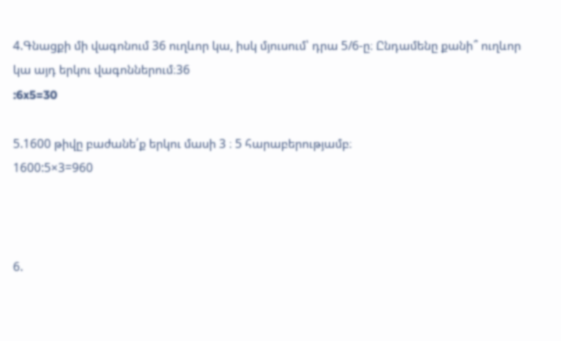4.Գնացքի մի վագոնում 36 ուղևոր կա, իսկ մյուսում՝ դրա 5/6-ը։ Ընդամենը քանի՞ ուղևոր կա այդ երկու վագոններում։36
:6x5=30

5.1600 թիվը բաժանե՛ք երկու մասի 3 ։ 5 հարաբերությամբ։
1600:5×3=960



6.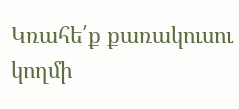Կռահե՛ք քառակուսու կողմի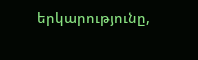երկարությունը,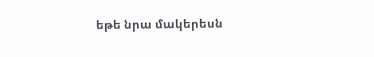եթե նրա մակերեսն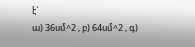է`
ա) 36սմ^2 , բ) 64սմ^2 , գ)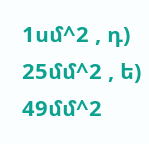1սմ^2 , դ) 25մմ^2 , ե) 49մմ^2